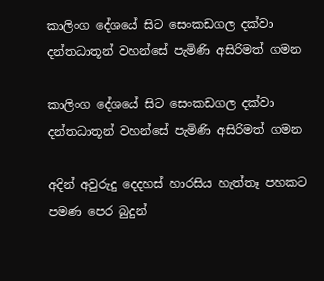කාලිංග දේශයේ සිට සෙංකඩගල දක්‌වා දන්තධාතූන් වහන්සේ පැමිණි අසිරිමත් ගමන

කාලිංග දේශයේ සිට සෙංකඩගල දක්‌වා
දන්තධාතූන් වහන්සේ පැමිණි අසිරිමත් ගමන

අදින් අවුරුදු දෙදහස්‌ හාරසිය හැත්තෑ පහකට පමණ පෙර බුදුන්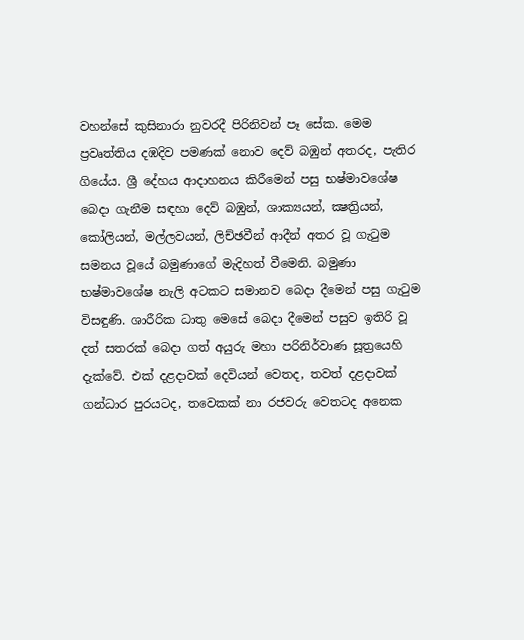වහන්සේ කුසිනාරා නුවරදී පිරිනිවන් පෑ සේක. මෙම ප්‍රවෘත්තිය දඹදිව පමණක්‌ නොව දෙව් බඹුන් අතරද, පැතිර ගියේය. ශ්‍රී දේහය ආදාහනය කිරීමෙන් පසු භෂ්මාවශේෂ බෙදා ගැනීම සඳහා දෙව් බඹුන්, ශාක්‍යයන්, ක්‍ෂත්‍රියන්, කෝලියන්, මල්ලවයන්, ලිච්ඡවීන් ආදීන් අතර වූ ගැටුම සමනය වූයේ බමුණාගේ මැදිහත් වීමෙනි. බමුණා භෂ්මාවශේෂ නැලි අටකට සමානව බෙදා දීමෙන් පසු ගැටුම විසඳුණි. ශාරීරික ධාතු මෙසේ බෙදා දීමෙන් පසුව ඉතිරි වූ දත් සතරක්‌ බෙදා ගත් අයුරු මහා පරිනිර්වාණ සූත්‍රයෙහි දැක්‌වේ. එක්‌ දළදාවක්‌ දෙවියන් වෙතද, තවත් දළදාවක්‌ ගන්ධාර පුරයටද, තවෙකක්‌ නා රජවරු වෙතටද අනෙක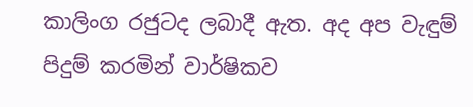කාලිංග රජුටද ලබාදී ඇත. අද අප වැඳුම් පිදුම් කරමින් වාර්ෂිකව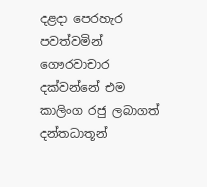දළදා පෙරහැර පවත්වමින් ගෞරවාචාර දක්‌වන්නේ එම කාලිංග රජු ලබාගත් දන්තධාතූන්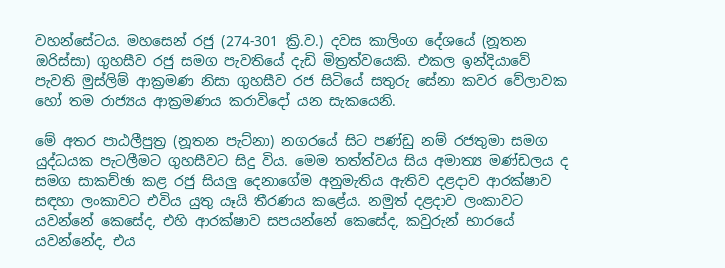වහන්සේටය. මහසෙන් රජු (274-301 ක්‍රි.ව.) දවස කාලිංග දේශයේ (නූතන ඔරිස්‌සා) ගුහසීව රජු සමග පැවතියේ දැඩි මිත්‍රත්වයෙකි. එකල ඉන්දියාවේ පැවති මුස්‌ලිම් ආක්‍රමණ නිසා ගුහසීව රජ සිටියේ සතුරු සේනා කවර වේලාවක හෝ තම රාජ්‍යය ආක්‍රමණය කරාවිදෝ යන සැකයෙනි.

මේ අතර පාඨලීපුත්‍ර (නූතන පැට්‌නා) නගරයේ සිට පණ්‌ඩු නම් රජතුමා සමග යුද්ධයක පැටලීමට ගුහසීවට සිදු විය. මෙම තත්ත්වය සිය අමාත්‍ය මණ්‌ඩලය ද සමග සාකච්ඡා කළ රජු සියලු දෙනාගේම අනුමැතිය ඇතිව දළදාව ආරක්‌ෂාව සඳහා ලංකාවට එවිය යුතු යෑයි තීරණය කළේය. නමුත් දළදාව ලංකාවට යවන්නේ කෙසේද, එහි ආරක්‌ෂාව සපයන්නේ කෙසේද, කවුරුන් භාරයේ යවන්නේද, එය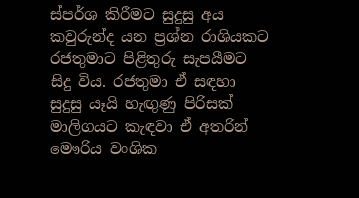ස්‌පර්ශ කිරීමට සුදුසු අය කවුරුන්ද යන ප්‍රශ්න රාශියකට රජතුමාට පිළිතුරු සැපයීමට සිදු විය. රජතුමා ඒ සඳහා සුදුසු යෑයි හැඟුණු පිරිසක්‌ මාලිගයට කැඳවා ඒ අතරින් මෞරිය වංශික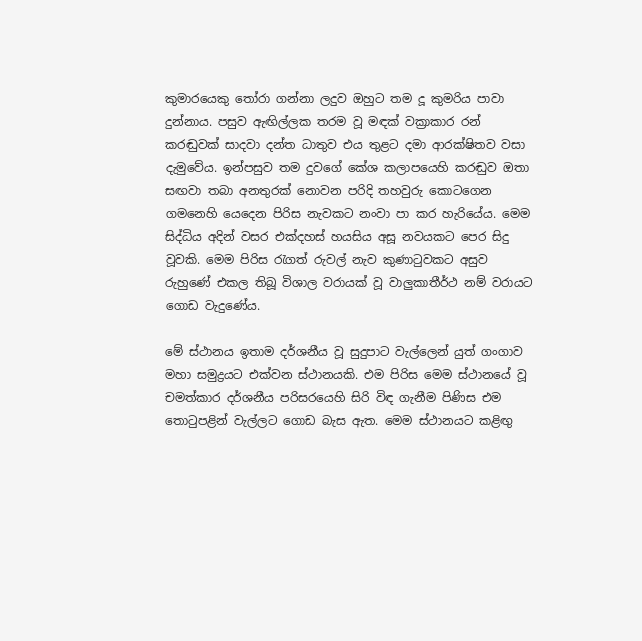කුමාරයෙකු තෝරා ගන්නා ලදුව ඔහුට තම දූ කුමරිය පාවා දුන්නාය. පසුව ඇඟිල්ලක තරම වූ මඳක්‌ වක්‍රාකාර රන් කරඬුවක්‌ සාදවා දන්ත ධාතුව එය තුළට දමා ආරක්‌ෂිතව වසා දැමුවේය. ඉන්පසුව තම දුවගේ කේශ කලාපයෙහි කරඬුව ඔතා සඟවා තබා අනතුරක්‌ නොවන පරිදි තහවුරු කොටගෙන ගමනෙහි යෙදෙන පිරිස නැවකට නංවා පා කර හැරියේය. මෙම සිද්ධිය අදින් වසර එක්‌දහස්‌ හයසිය අසූ නවයකට පෙර සිදු වූවකි. මෙම පිරිස රැගත් රුවල් නැව කුණාටුවකට අසුව රුහුණේ එකල තිබූ විශාල වරායක්‌ වූ වාලුකාතීර්ථ නම් වරායට ගොඩ වැදුණේය.

මේ ස්‌ථානය ඉතාම දර්ශනීය වූ සුදුපාට වැල්ලෙන් යුත් ගංගාව මහා සමුද්‍රයට එක්‌වන ස්‌ථානයකි. එම පිරිස මෙම ස්‌ථානයේ වූ චමත්කාර දර්ශනීය පරිසරයෙහි සිරි විඳ ගැනීම පිණිස එම තොටුපළින් වැල්ලට ගොඩ බැස ඇත. මෙම ස්‌ථානයට කළිඟු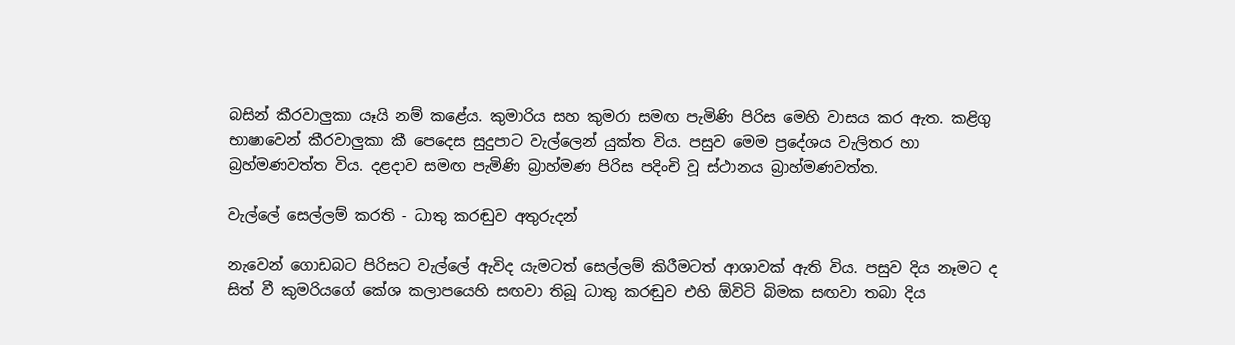බසින් කීරවාලුකා යෑයි නම් කළේය. කුමාරිය සහ කුමරා සමඟ පැමිණි පිරිස මෙහි වාසය කර ඇත. කළිගු භාෂාවෙන් කීරවාලුකා කී පෙදෙස සුදුපාට වැල්ලෙන් යුක්‌ත විය. පසුව මෙම ප්‍රදේශය වැලිතර හා බ්‍රහ්මණවත්ත විය. දළදාව සමඟ පැමිණි බ්‍රාහ්මණ පිරිස පදිංචි වූ ස්‌ථානය බ්‍රාහ්මණවත්ත.

වැල්ලේ සෙල්ලම් කරති - ධාතු කරඬුව අතුරුදන්

නැවෙන් ගොඩබට පිරිසට වැල්ලේ ඇවිද යැමටත් සෙල්ලම් කිරීමටත් ආශාවක්‌ ඇති විය. පසුව දිය නෑමට ද සිත් වී කුමරියගේ කේශ කලාපයෙහි සඟවා තිබූ ධාතු කරඬුව එහි ඕවිටි බිමක සඟවා තබා දිය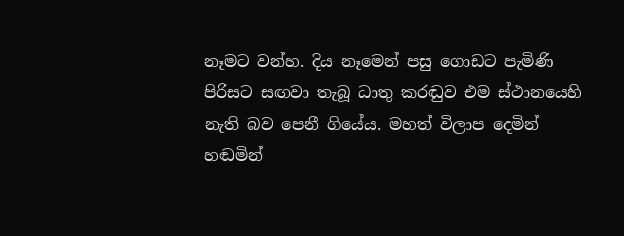නෑමට වන්හ. දිය නෑමෙන් පසු ගොඩට පැමිණි පිරිසට සඟවා තැබූ ධාතු කරඬුව එම ස්‌ථානයෙහි නැති බව පෙනී ගියේය. මහත් විලාප දෙමින් හඬමින්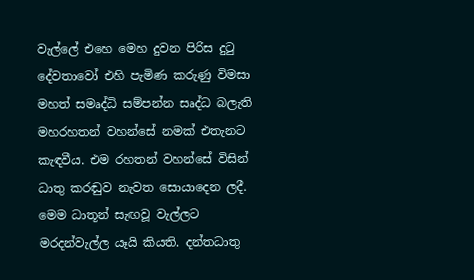වැල්ලේ එහෙ මෙහ දුවන පිරිස දුටු දේවතාවෝ එහි පැමිණ කරුණු විමසා මහත් සමෘද්ධි සම්පන්න සෘද්ධ බලැති මහරහතන් වහන්සේ නමක්‌ එතැනට කැඳවීය. එම රහතන් වහන්සේ විසින් ධාතු කරඬුව නැවත සොයාදෙන ලදී. මෙම ධාතූන් සැඟවූ වැල්ලට මරදන්වැල්ල යෑයි කියති. දන්තධාතු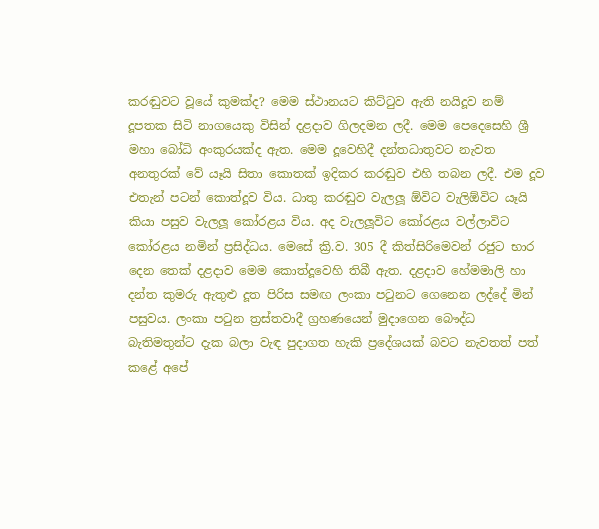කරඬුවට වූයේ කුමක්‌ද? මෙම ස්‌ථානයට කිට්‌ටුව ඇති නයිදූව නම් දූපතක සිටි නාගයෙකු විසින් දළදාව ගිලදමන ලදී. මෙම පෙදෙසෙහි ශ්‍රී මහා බෝධි අංකුරයක්‌ද ඇත. මෙම දූවෙහිදී දන්තධාතුවට නැවත අනතුරක්‌ වේ යෑයි සිතා කොතක්‌ ඉදිකර කරඬුව එහි තබන ලදී. එම දූව එතැන් පටන් කොත්දූව විය. ධාතු කරඬුව වැලලූ ඕවිට වැලිඕවිට යෑයි කියා පසුව වැලලූ කෝරළය විය. අද වැලලූවිට කෝරළය වල්ලාවිට කෝරළය නමින් ප්‍රසිද්ධය. මෙසේ ක්‍රි.ව. 305 දී කිත්සිරිමෙවන් රජුට භාර දෙන තෙක්‌ දළදාව මෙම කොත්දූවෙහි තිබී ඇත. දළදාව හේමමාලි හා දන්ත කුමරු ඇතුළු දූත පිරිස සමඟ ලංකා පටුනට ගෙනෙන ලද්දේ මින් පසුවය. ලංකා පටුන ත්‍රස්‌තවාදී ග්‍රහණයෙන් මුදාගෙන බෞද්ධ බැතිමතුන්ට දැක බලා වැඳ පුදාගත හැකි ප්‍රදේශයක්‌ බවට නැවතත් පත් කළේ අපේ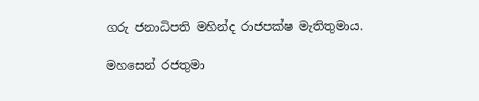ගරු ජනාධිපති මහින්ද රාජපක්‌ෂ මැතිතුමාය.

මහසෙන් රජතුමා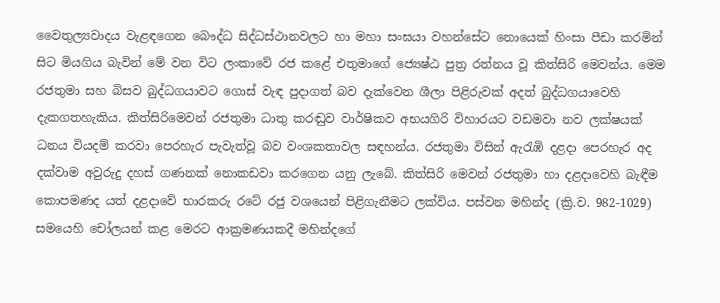වෛතුල්‍යවාදය වැළඳගෙන බෞද්ධ සිද්ධස්‌ථානවලට හා මහා සංඝයා වහන්සේට නොයෙක්‌ හිංසා පීඩා කරමින් සිට මියගිය බැවින් මේ වන විට ලංකාවේ රජ කළේ එතුමාගේ ජ්‍යෙෂ්ඨ පුත්‍ර රත්නය වූ කිත්සිරි මෙවන්ය. මෙම රජතුමා සහ බිසව බුද්ධගයාවට ගොස්‌ වැඳ පුදාගත් බව දැක්‌වෙන ශීලා පිළිරුවක්‌ අදත් බුද්ධගයාවෙහි දැකගතහැකිය. කිත්සිරිමෙවන් රජතුමා ධාතු කරඬුව වාර්ෂිකව අභයගිරි විහාරයට වඩමවා නව ලක්‌ෂයක්‌ ධනය වියදම් කරවා පෙරහැර පැවැත්වූ බව වංශකතාවල සඳහන්ය. රජතුමා විසින් ඇරැඹි දළදා පෙරහැර අද දක්‌වාම අවුරුදු දහස්‌ ගණනක්‌ නොකඩවා කරගෙන යනු ලැබේ. කිත්සිරි මෙවන් රජතුමා හා දළදාවෙහි බැඳීම කොපමණද යත් දළදාවේ භාරකරු රටේ රජු වශයෙන් පිළිගැනීමට ලක්‌විය. පස්‌වන මහින්ද (ක්‍රි.ව. 982-1029) සමයෙහි චෝලයන් කළ මෙරට ආක්‍රමණයකදී මහින්දගේ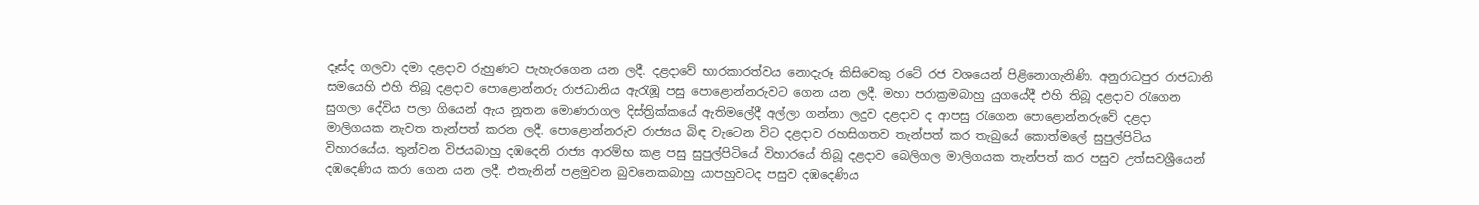දෑස්‌ද ගලවා දමා දළදාව රුහුණට පැහැරගෙන යන ලදී. දළදාවේ භාරකාරත්වය නොදැරූ කිසිවෙකු රටේ රජ වශයෙන් පිළිනොගැනිණි. අනුරාධපුර රාජධානි සමයෙහි එහි තිබූ දළදාව පොළොන්නරු රාජධානිය ඇරැඹූ පසු පොළොන්නරුවට ගෙන යන ලදී. මහා පරාක්‍රමබාහු යුගයේදී එහි තිබූ දළදාව රැගෙන සුගලා දේවිය පලා ගියෙන් ඇය නූතන මොණරාගල දිස්‌ත්‍රික්‌කයේ ඇතිමලේදී අල්ලා ගන්නා ලදුව දළදාව ද ආපසු රැගෙන පොළොන්නරුවේ දළදා මාලිගයක නැවත තැන්පත් කරන ලදී. පොළොන්නරුව රාජ්‍යය බිඳ වැටෙන විට දළදාව රහසිගතව තැන්පත් කර තැබුයේ කොත්මලේ සුපුල්පිටිය විහාරයේය. තුන්වන විජයබාහු දඹදෙනි රාජ්‍ය ආරම්භ කළ පසු සුපුල්පිටියේ විහාරයේ තිබූ දළදාව බෙලිගල මාලිගයක තැන්පත් කර පසුව උත්සවශ්‍රීයෙන් දඹදෙණිය කරා ගෙන යන ලදී. එතැනින් පළමුවන බුවනෙකබාහු යාපහුවටද පසුව දඹදෙණිය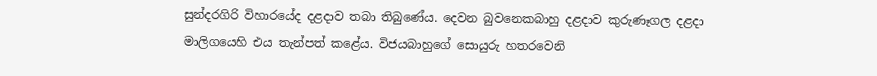සුන්දරගිරි විහාරයේද දළදාව තබා තිබුණේය. දෙවන බුවනෙකබාහු දළදාව කුරුණෑගල දළදා මාලිගයෙහි එය තැන්පත් කළේය. විජයබාහුගේ සොයුරු හතරවෙනි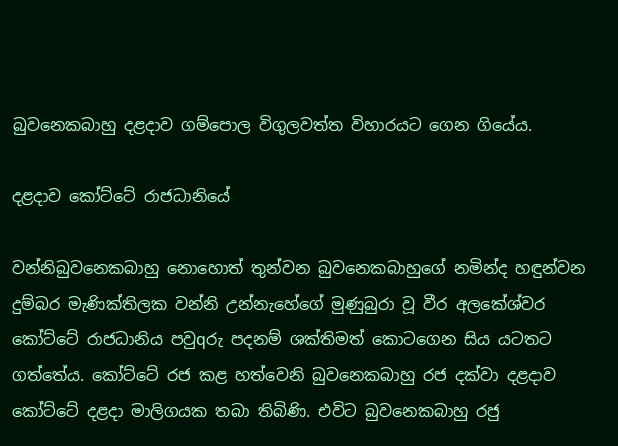බුවනෙකබාහු දළදාව ගම්පොල විගුලවත්ත විහාරයට ගෙන ගියේය.

දළදාව කෝට්‌ටේ රාජධානියේ

වන්නිබුවනෙකබාහු නොහොත් තුන්වන බුවනෙකබාහුගේ නමින්ද හඳුන්වන දුම්බර මැණික්‌තිලක වන්නි උන්නැහේගේ මුණුබුරා වූ වීර අලකේශ්වර කෝට්‌ටේ රාජධානිය පවුqරු පදනම් ශක්‌තිමත් කොටගෙන සිය යටතට ගත්තේය. කෝට්‌ටේ රජ කළ හත්වෙනි බුවනෙකබාහු රජ දක්‌වා දළදාව කෝට්‌ටේ දළදා මාලිගයක තබා තිබිණි. එවිට බුවනෙකබාහු රජු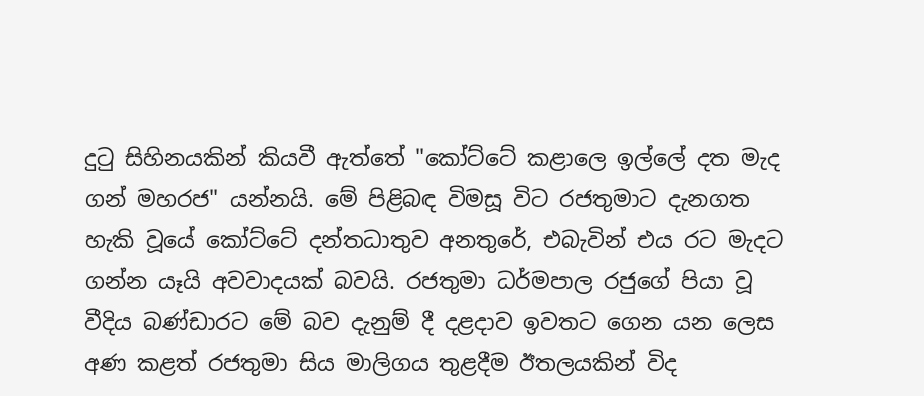දුටු සිහිනයකින් කියවී ඇත්තේ "කෝට්‌ටේ කළාලෙ ඉල්ලේ දත මැද ගන් මහරජ" යන්නයි. මේ පිළිබඳ විමසූ විට රජතුමාට දැනගත හැකි වූයේ කෝට්‌ටේ දන්තධාතුව අනතුරේ, එබැවින් එය රට මැදට ගන්න යෑයි අවවාදයක්‌ බවයි. රජතුමා ධර්මපාල රජුගේ පියා වූ වීදිය බණ්‌ඩාරට මේ බව දැනුම් දී දළදාව ඉවතට ගෙන යන ලෙස අණ කළත් රජතුමා සිය මාලිගය තුළදීම ඊතලයකින් විද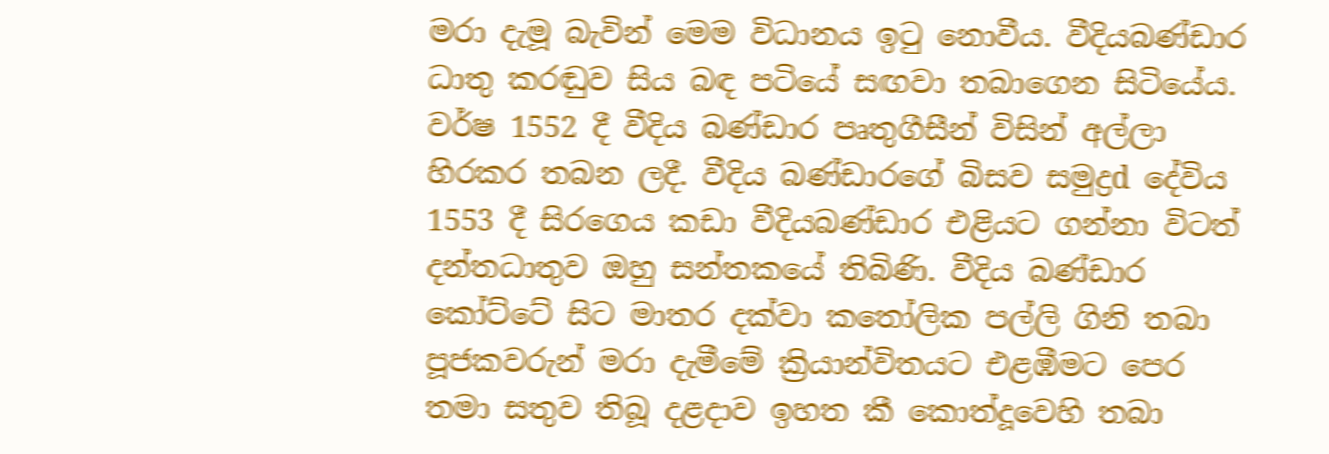මරා දැමූ බැවින් මෙම විධානය ඉටු නොවීය. වීදියබණ්‌ඩාර ධාතු කරඬුව සිය බඳ පටියේ සඟවා තබාගෙන සිටියේය. වර්ෂ 1552 දී වීදිය බණ්‌ඩාර පෘතුගීසීන් විසින් අල්ලා හිරකර තබන ලදී. වීදිය බණ්‌ඩාරගේ බිසව සමුද්‍රd දේවිය 1553 දී සිරගෙය කඩා වීදියබණ්‌ඩාර එළියට ගන්නා විටත් දන්තධාතුව ඔහු සන්තකයේ තිබිණි. වීදිය බණ්‌ඩාර කෝට්‌ටේ සිට මාතර දක්‌වා කතෝලික පල්ලි ගිනි තබා පූජකවරුන් මරා දැමීමේ ක්‍රියාන්විතයට එළඹීමට පෙර තමා සතුව තිබූ දළදාව ඉහත කී කොත්දූවෙහි තබා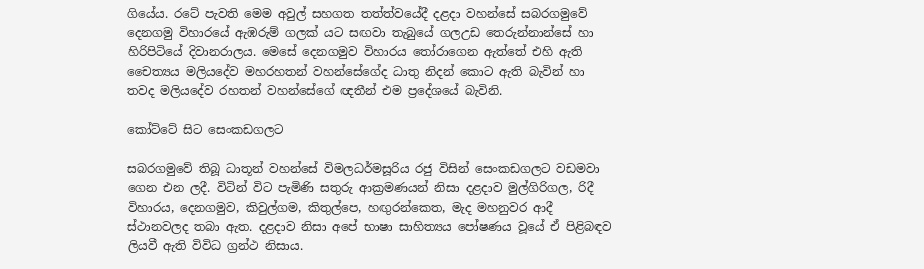ගියේය. රටේ පැවති මෙම අවුල් සහගත තත්ත්වයේදී දළදා වහන්සේ සබරගමුවේ දෙනගමු විහාරයේ ඇඹරුම් ගලක්‌ යට සඟවා තැබුයේ ගලඋඩ තෙරුන්නාන්සේ හා හිරිපිටියේ දිවානරාලය. මෙසේ දෙනගමුව විහාරය තෝරාගෙන ඇත්තේ එහි ඇති චෛත්‍යය මලියදේව මහරහතන් වහන්සේගේද ධාතු නිදන් කොට ඇති බැවින් හා තවද මලියදේව රහතන් වහන්සේගේ ඥතීන් එම ප්‍රදේශයේ බැවිනි.

කෝට්‌ටේ සිට සෙංකඩගලට

සබරගමුවේ තිබූ ධාතූන් වහන්සේ විමලධර්මසූරිය රජු විසින් සෙංකඩගලට වඩමවා ගෙන එන ලදී. විටින් විට පැමිණි සතුරු ආක්‍රමණයන් නිසා දළදාව මුල්ගිරිගල, රිදී විහාරය, දෙනගමුව, කිවුල්ගම, කිතුල්පෙ, හඟුරන්කෙත, මැද මහනුවර ආදී ස්‌ථානවලද තබා ඇත. දළදාව නිසා අපේ භාෂා සාහිත්‍යය පෝෂණය වූයේ ඒ පිළිබඳව ලියවී ඇති විවිධ ග්‍රන්ථ නිසාය.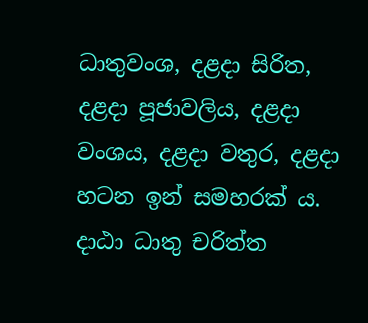ධාතුවංශ, දළදා සිරිත, දළදා පූජාවලිය, දළදා වංශය, දළදා වතුර, දළදා හටන ඉන් සමහරක්‌ ය. දාඨා ධාතු චරිත්ත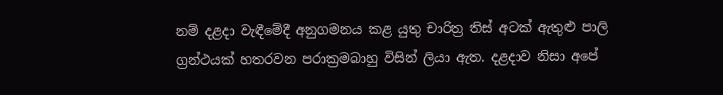නම් දළදා වැඳීමේදී අනුගමනය කළ යුතු චාරිත්‍ර තිස්‌ අටක්‌ ඇතුළු පාලි ග්‍රන්ථයක්‌ හතරවන පරාක්‍රමබාහු විසින් ලියා ඇත. දළදාව නිසා අපේ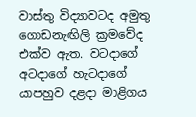වාස්‌තු විද්‍යාවටද අමුතු ගොඩනැඟිලි ක්‍රමවේද එක්‌ව ඇත. වටදාගේ අටදාගේ හැටදාගේ යාපහුව දළදා මාළිගය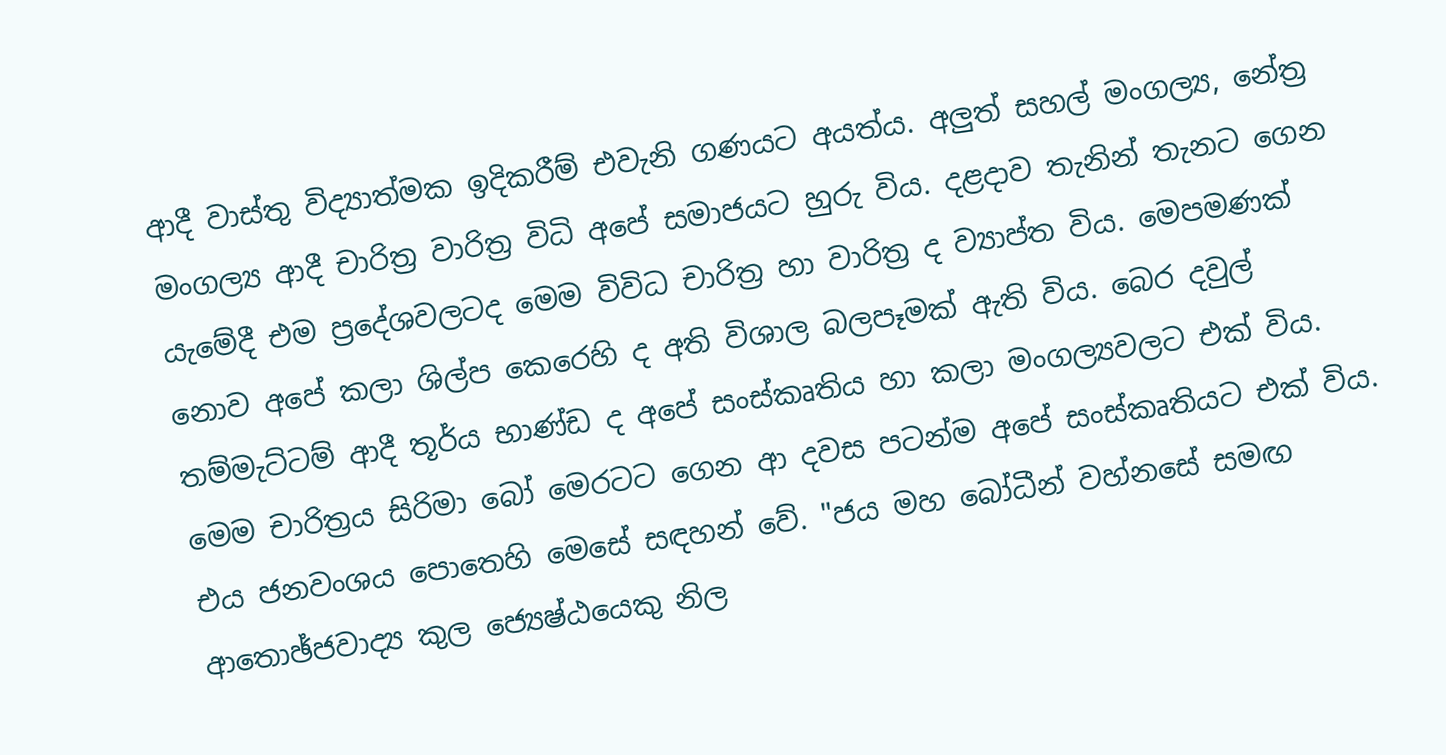ආදී වාස්‌තු විද්‍යාත්මක ඉදිකරීම් එවැනි ගණයට අයත්ය. අලුත් සහල් මංගල්‍ය, නේත්‍ර මංගල්‍ය ආදී චාරිත්‍ර වාරිත්‍ර විධි අපේ සමාජයට හුරු විය. දළදාව තැනින් තැනට ගෙන යැමේදී එම ප්‍රදේශවලටද මෙම විවිධ චාරිත්‍ර හා වාරිත්‍ර ද ව්‍යාප්ත විය. මෙපමණක්‌ නොව අපේ කලා ශිල්ප කෙරෙහි ද අති විශාල බලපෑමක්‌ ඇති විය. බෙර දවුල් තම්මැට්‌ටම් ආදී තූර්ය භාණ්‌ඩ ද අපේ සංස්‌කෘතිය හා කලා මංගල්‍යවලට එක්‌ විය. මෙම චාරිත්‍රය සිරිමා බෝ මෙරටට ගෙන ආ දවස පටන්ම අපේ සංස්‌කෘතියට එක්‌ විය. එය ජනවංශය පොතෙහි මෙසේ සඳහන් වේ. "ජය මහ බෝධීන් වහ්නසේ සමඟ ආතොඡ්ජවාද්‍ය කුල ජ්‍යෙෂ්ඨයෙකු නිල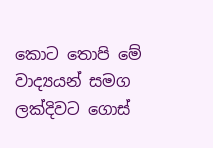කොට තොපි මේ වාද්‍යයන් සමග ලක්‌දිවට ගොස්‌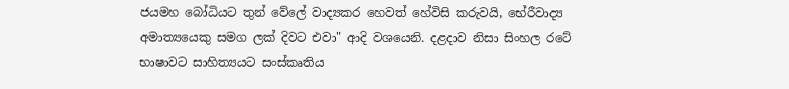ජයමහ බෝධියට තුන් වේලේ වාද්‍යකර හෙවත් හේවිසි කරුවයි, භේරීවාද්‍ය අමාත්‍යයෙකු සමග ලක්‌ දිවට එවා" ආදි වශයෙනි. දළදාව නිසා සිංහල රටේ භාෂාවට සාහිත්‍යයට සංස්‌කෘතිය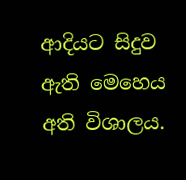ආදියට සිදුව ඇති මෙහෙය අති විශාලය.